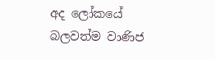අද ලෝකයේ බලවත්ම වාණිජ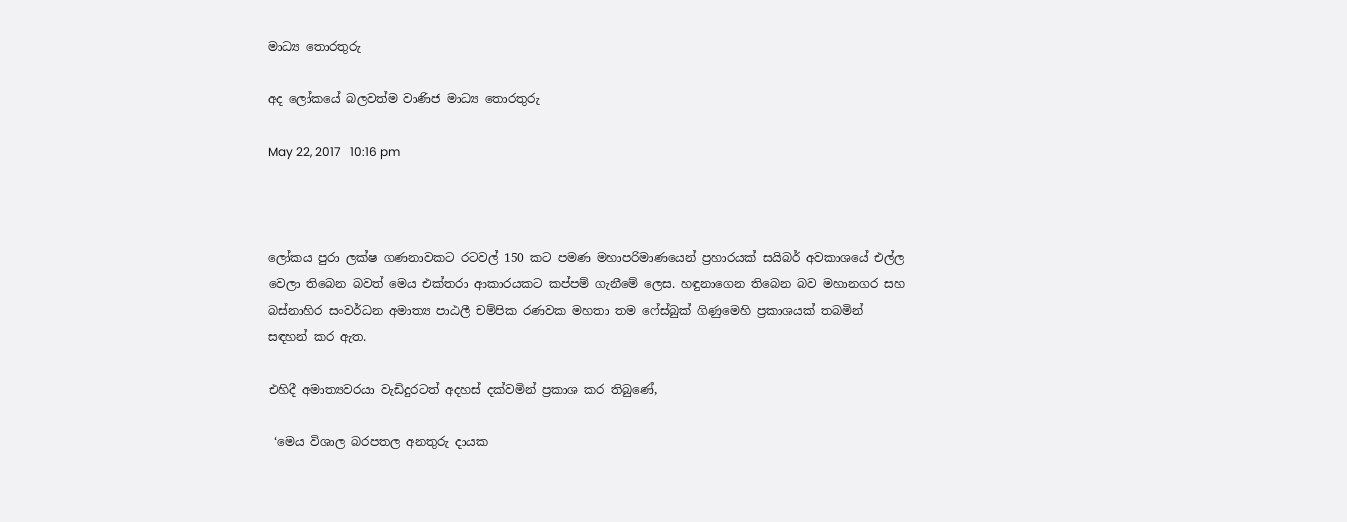මාධ්‍ය තොරතුරු

අද ලෝකයේ බලවත්ම වාණිජ මාධ්‍ය තොරතුරු

May 22, 2017   10:16 pm



ලෝකය පුරා ලක්ෂ ගණනාවකට රටවල් 150 කට පමණ මහාපරිමාණයෙන් ප්‍රහාරයක් සයිබර් අවකාශයේ එල්ල වෙලා තිබෙන බවත් මෙය එක්තරා ආකාරයකට කප්පම් ගැනීමේ ලෙස. හඳුනාගෙන තිබෙන බව මහානගර සහ බස්නාහිර සංවර්ධන අමාත්‍ය පාඨලී චම්පික රණවක මහතා තම ෆේස්බුක් ගිණුමෙහි ප්‍රකාශයක් තබමින් සඳහන් කර ඇත.

එහිදී අමාත්‍යවරයා වැඩිදුරටත් අදහස් දක්වමින් ප්‍රකාශ කර තිබුණේ,

 ‘මෙය විශාල බරපතල අනතුරු දායක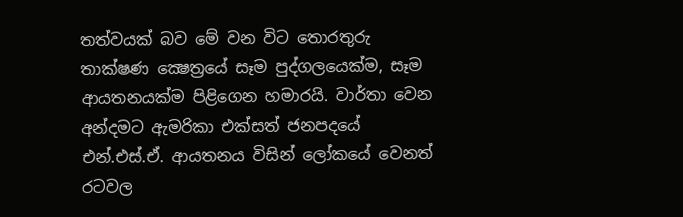තත්වයක් බව මේ වන විට තොරතුරු තාක්ෂණ ක්‍ෂෙත්‍රයේ සෑම පුද්ගලයෙක්ම, සෑම ආයතනයක්ම පිළිගෙන හමාරයි. වාර්තා වෙන අන්දමට ඇමරිකා එක්සත් ජනපදයේ එන්.එස්.ඒ. ආයතනය විසින් ලෝකයේ වෙනත් රටවල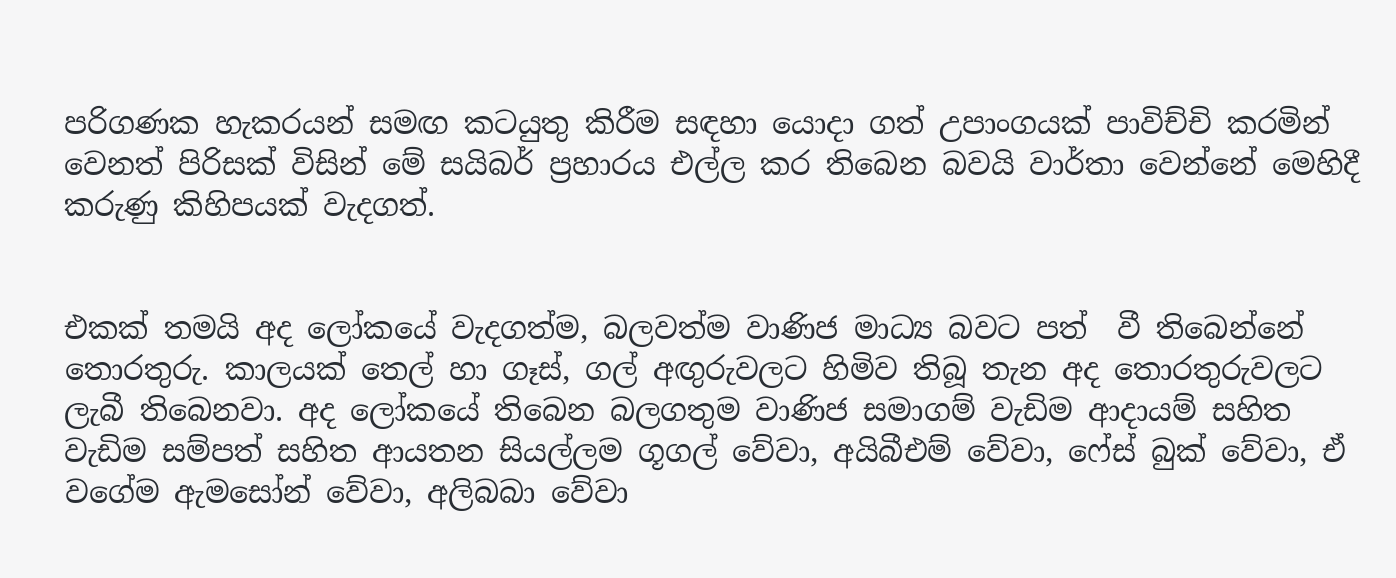පරිගණක හැකරයන් සමඟ කටයුතු කිරීම සඳහා යොදා ගත් උපාංගයක් පාවිච්චි කරමින් වෙනත් පිරිසක් විසින් මේ සයිබර් ප්‍රහාරය එල්ල කර තිබෙන බවයි වාර්තා වෙන්නේ මෙහිදී කරුණු කිහිපයක් වැදගත්.


එකක් තමයි අද ලෝකයේ වැදගත්ම, බලවත්ම වාණිජ මාධ්‍ය බවට පත්  වී තිබෙන්නේ තොරතුරු. කාලයක් තෙල් හා ගෑස්, ගල් අඟුරුවලට හිමිව තිබූ තැන අද තොරතුරුවලට ලැබී තිබෙනවා. අද ලෝකයේ තිබෙන බලගතුම වාණිජ සමාගම් වැඩිම ආදායම් සහිත වැඩිම සම්පත් සහිත ආයතන සියල්ලම ගූගල් වේවා, අයිබීඑම් වේවා, ෆේස් බුක් වේවා, ඒ වගේම ඇමසෝන් වේවා, අලිබබා වේවා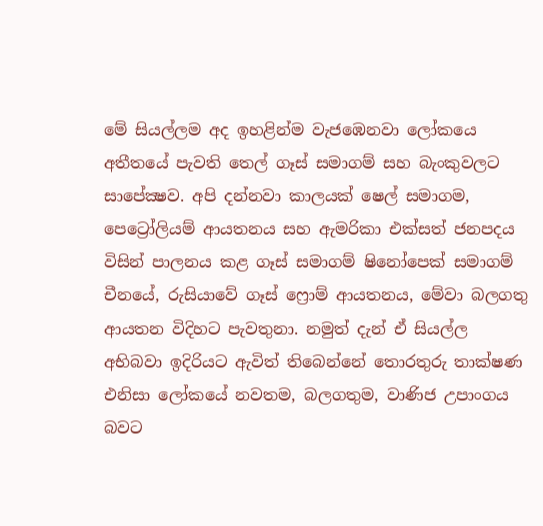මේ සියල්ලම අද ඉහළින්ම වැජඹෙනවා ලෝකයෙ අතීතයේ පැවති තෙල් ගෑස් සමාගම් සහ බැංකුවලට සාපේක්‍ෂව. අපි දන්නවා කාලයක් ෂෙල් සමාගම, පෙට්‍රෝලියම් ආයතනය සහ ඇමරිකා එක්සත් ජනපදය විසින් පාලනය කළ ගෑස් සමාගම් ෂිනෝපෙක් සමාගම් චීනයේ, රුසියාවේ ගෑස් ෆ්‍රොම් ආයතනය, මේවා බලගතු ආයතන විදිහට පැවතුනා. නමුත් දැන් ඒ සියල්ල අභිබවා ඉදිරියට ඇවිත් තිබෙන්නේ තොරතුරු තාක්ෂණ එනිසා ලෝකයේ නවතම, බලගතුම, වාණිජ උපාංගය බවට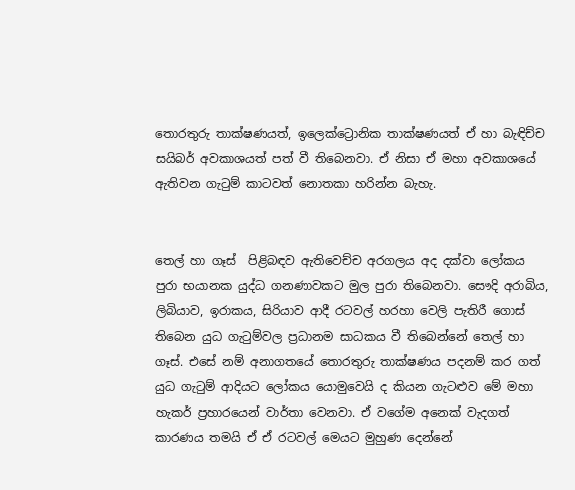තොරතුරු තාක්ෂණයත්, ඉලෙක්ට්‍රොනික තාක්ෂණයත් ඒ හා බැඳිච්ච සයිබර් අවකාශයත් පත් වී තිබෙනවා. ඒ නිසා ඒ මහා අවකාශයේ ඇතිවන ගැටුම් කාටවත් නොතකා හරින්න බැහැ.


තෙල් හා ගෑස්  පිළිබඳව ඇතිවෙච්ච අරගලය අද දක්වා ලෝකය පුරා භයානක යුද්ධ ගනණාවකට මුල පුරා තිබෙනවා. සෞදි අරාබිය, ලිබියාව, ඉරාකය, සිරියාව ආදී රටවල් හරහා වෙලි පැතිරී ගොස් තිබෙන යුධ ගැටුම්වල ප්‍රධානම සාධකය වී තිබෙන්නේ තෙල් හා ගෑස්. එසේ නම් අනාගතයේ තොරතුරු තාක්ෂණය පදනම් කර ගත් යුධ ගැටුම් ආදියට ලෝකය යොමුවෙයි ද කියන ගැටළුව මේ මහා හැකර් ප්‍රහාරයෙන් වාර්තා වෙනවා. ඒ වගේම අනෙක් වැදගත් කාරණය තමයි ඒ ඒ රටවල් මෙයට මුහුණ දෙන්නේ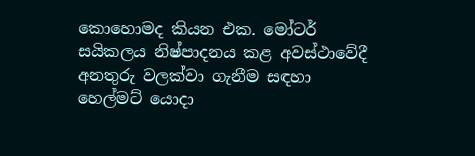කොහොමද කියන එක. මෝටර් සයිකලය නිෂ්පාදනය කළ අවස්ථාවේදී අනතුරු වලක්වා ගැනීම සඳහා හෙල්මට් යොදා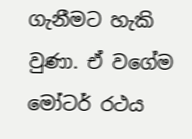ගැනීමට හැකි වුණා. ඒ වගේම මෝටර් රථය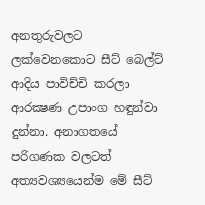අනතුරුවලට ලක්වෙනකොට සීට් බෙල්ට් ආදිය පාවිච්චි කරලා ආරක්‍ෂණ උපාංග හඳුන්වා දුන්නා. අනාගතයේ පරිගණක වලටත් අත්‍යවශ්‍යයෙන්ම මේ සීට්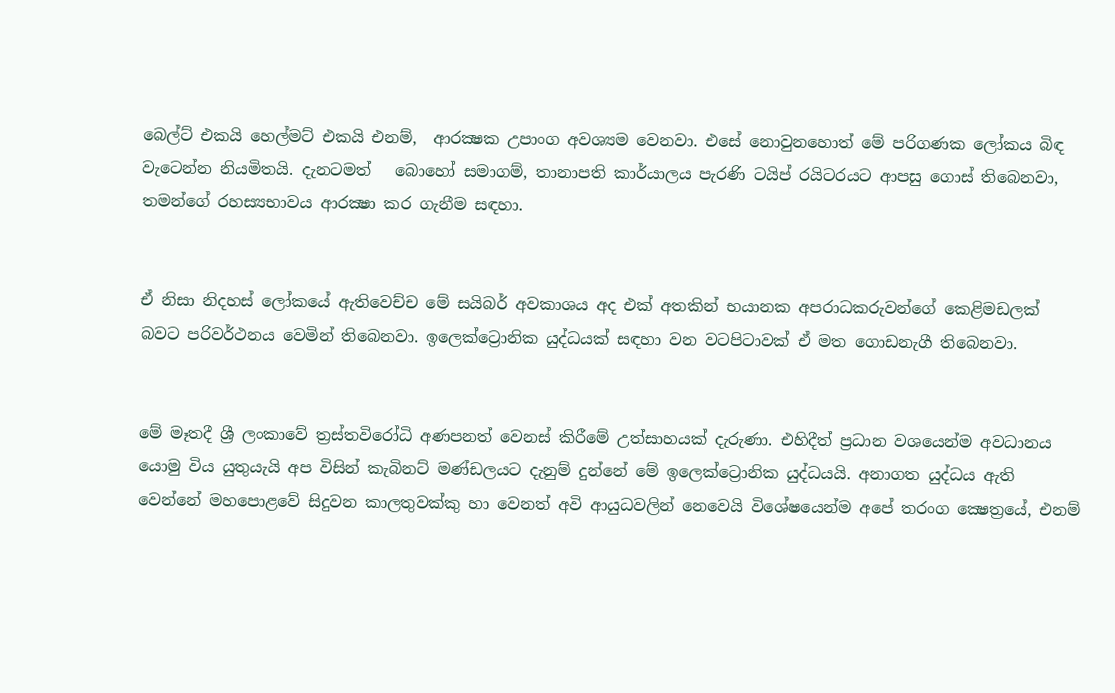බෙල්ට් එකයි හෙල්මට් එකයි එනම්,  ආරක්‍ෂක උපාංග අවශ්‍යම වෙනවා. එසේ නොවුනහොත් මේ පරිගණක ලෝකය බිඳ වැටෙන්න නියමිතයි. දැනටමත්   බොහෝ සමාගම්, තානාපති කාර්යාලය පැරණි ටයිප් රයිටරයට ආපසු ගොස් තිබෙනවා, තමන්ගේ රහස්‍යභාවය ආරක්‍ෂා කර ගැනීම සඳහා.


ඒ නිසා නිදහස් ලෝකයේ ඇතිවෙච්ච මේ සයිබර් අවකාශය අද එක් අතකින් භයානක අපරාධකරුවන්ගේ කෙළිමඩලක් බවට පරිවර්ථනය වෙමින් තිබෙනවා. ඉලෙක්ට්‍රොනික යුද්ධයක් සඳහා වන වටපිටාවක් ඒ මත ගොඩනැගී තිබෙනවා.


මේ මෑතදී ශ්‍රී ලංකාවේ ත්‍රස්තවිරෝධි අණපනත් වෙනස් කිරීමේ උත්සාහයක් දැරුණා. එහිදීත් ප්‍රධාන වශයෙන්ම අවධානය යොමු විය යුතුයැයි අප විසින් කැබිනට් මණ්ඩලයට දැනුම් දුන්නේ මේ ඉලෙක්ට්‍රොනික යුද්ධයයි. අනාගත යුද්ධය ඇති වෙන්නේ මහපොළවේ සිදුවන කාලතුවක්කු හා වෙනත් අවි ආයුධවලින් නෙවෙයි විශේෂයෙන්ම අපේ තරංග ක්‍ෂෙත්‍රයේ, එනම්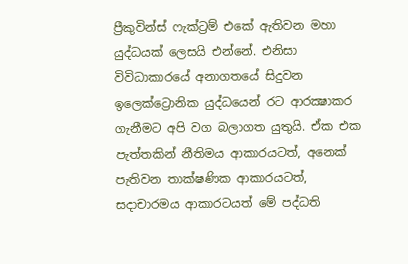ප්‍රීකුවින්ස් ෆැක්ට්‍රම් එකේ ඇතිවන මහා යුද්ධයක් ලෙසයි එන්නේ. එනිසා විවිධාකාරයේ අනාගතයේ සිදුවන ඉලෙක්ට්‍රොනික යුද්ධයෙන් රට ආරක්‍ෂාකර ගැනීමට අපි වග බලාගත යුතුයි. ඒක එක පැත්තකින් නීතිමය ආකාරයටත්, අනෙක් පැතිවන තාක්ෂණික ආකාරයටත්, සදාචාරමය ආකාරටයත් මේ පද්ධති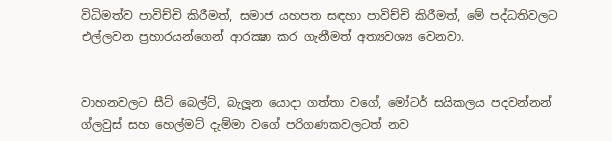විධිමත්ව පාවිච්චි කිරීමත්, සමාජ යහපත සඳහා පාවිච්චි කිරීමත්, මේ පද්ධතිවලට එල්ලවන ප්‍රහාරයන්ගෙන් ආරක්‍ෂා කර ගැනීමත් අත්‍යවශ්‍ය වෙනවා.


වාහනවලට සීට් බෙල්ට්, බැලූන යොදා ගත්තා වගේ, මෝටර් සයිකලය පදවන්නන් ග්ලවුස් සහ හෙල්මට් දැම්මා වගේ පරිගණකවලටත් නව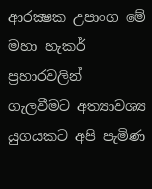ආරක්‍ෂක උපාංග මේ මහා හැකර් ප්‍රහාරවලින් ගැලවීමට අත්‍යාවශ්‍ය  යුගයකට අපි පැමිණ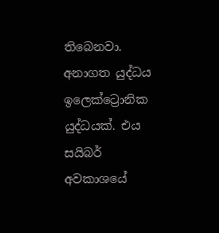තිබෙනවා. අනාගත යුද්ධය ඉලෙක්ට්‍රොනික යුද්ධයක්. එය සයිබර් අවකාශයේ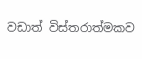වඩාත් විස්තරාත්මකව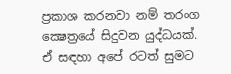ප්‍රකාශ කරනවා නම් තරංග ක්‍ෂෙත්‍රයේ සිදුවන යුද්ධයක්. ඒ සඳහා අපේ රටත් සුමට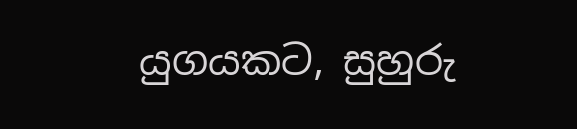යුගයකට, සුහුරු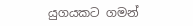යුගයකට ගමන්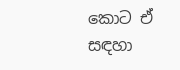කොට ඒ සඳහා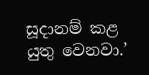සූදානම් කළ යුතු වෙනවා.’